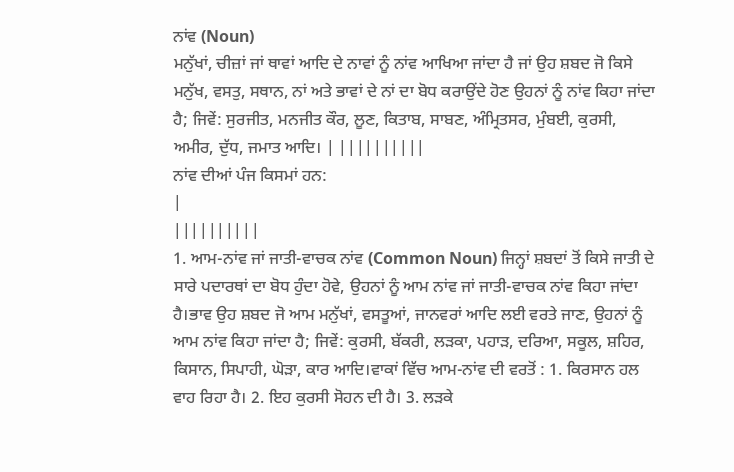ਨਾਂਵ (Noun)
ਮਨੁੱਖਾਂ, ਚੀਜ਼ਾਂ ਜਾਂ ਥਾਵਾਂ ਆਦਿ ਦੇ ਨਾਵਾਂ ਨੂੰ ਨਾਂਵ ਆਖਿਆ ਜਾਂਦਾ ਹੈ ਜਾਂ ਉਹ ਸ਼ਬਦ ਜੋ ਕਿਸੇ ਮਨੁੱਖ, ਵਸਤੁ, ਸਥਾਨ, ਨਾਂ ਅਤੇ ਭਾਵਾਂ ਦੇ ਨਾਂ ਦਾ ਬੋਧ ਕਰਾਉਂਦੇ ਹੋਣ ਉਹਨਾਂ ਨੂੰ ਨਾਂਵ ਕਿਹਾ ਜਾਂਦਾ ਹੈ; ਜਿਵੇਂ: ਸੁਰਜੀਤ, ਮਨਜੀਤ ਕੌਰ, ਲੂਣ, ਕਿਤਾਬ, ਸਾਬਣ, ਅੰਮ੍ਰਿਤਸਰ, ਮੁੰਬਈ, ਕੁਰਸੀ, ਅਮੀਰ, ਦੁੱਧ, ਜਮਾਤ ਆਦਿ। | ||||||||||
ਨਾਂਵ ਦੀਆਂ ਪੰਜ ਕਿਸਮਾਂ ਹਨ:
|
||||||||||
1. ਆਮ-ਨਾਂਵ ਜਾਂ ਜਾਤੀ-ਵਾਚਕ ਨਾਂਵ (Common Noun) ਜਿਨ੍ਹਾਂ ਸ਼ਬਦਾਂ ਤੋਂ ਕਿਸੇ ਜਾਤੀ ਦੇ ਸਾਰੇ ਪਦਾਰਥਾਂ ਦਾ ਬੋਧ ਹੁੰਦਾ ਹੋਵੇ, ਉਹਨਾਂ ਨੂੰ ਆਮ ਨਾਂਵ ਜਾਂ ਜਾਤੀ-ਵਾਚਕ ਨਾਂਵ ਕਿਹਾ ਜਾਂਦਾ ਹੈ।ਭਾਵ ਉਹ ਸ਼ਬਦ ਜੋ ਆਮ ਮਨੁੱਖਾਂ, ਵਸਤੂਆਂ, ਜਾਨਵਰਾਂ ਆਦਿ ਲਈ ਵਰਤੇ ਜਾਣ, ਉਹਨਾਂ ਨੂੰ ਆਮ ਨਾਂਵ ਕਿਹਾ ਜਾਂਦਾ ਹੈ; ਜਿਵੇਂ: ਕੁਰਸੀ, ਬੱਕਰੀ, ਲੜਕਾ, ਪਹਾੜ, ਦਰਿਆ, ਸਕੂਲ, ਸ਼ਹਿਰ, ਕਿਸਾਨ, ਸਿਪਾਹੀ, ਘੋੜਾ, ਕਾਰ ਆਦਿ।ਵਾਕਾਂ ਵਿੱਚ ਆਮ-ਨਾਂਵ ਦੀ ਵਰਤੋਂ : 1. ਕਿਰਸਾਨ ਹਲ ਵਾਹ ਰਿਹਾ ਹੈ। 2. ਇਹ ਕੁਰਸੀ ਸੋਹਨ ਦੀ ਹੈ। 3. ਲੜਕੇ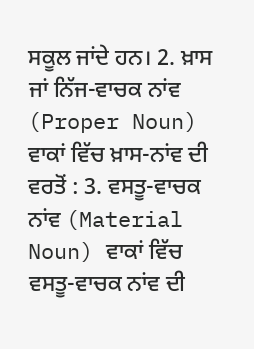ਸਕੂਲ ਜਾਂਦੇ ਹਨ। 2. ਖ਼ਾਸ ਜਾਂ ਨਿੱਜ-ਵਾਚਕ ਨਾਂਵ (Proper Noun) ਵਾਕਾਂ ਵਿੱਚ ਖ਼ਾਸ-ਨਾਂਵ ਦੀ ਵਰਤੋਂ : 3. ਵਸਤੂ-ਵਾਚਕ ਨਾਂਵ (Material Noun) ਵਾਕਾਂ ਵਿੱਚ ਵਸਤੂ-ਵਾਚਕ ਨਾਂਵ ਦੀ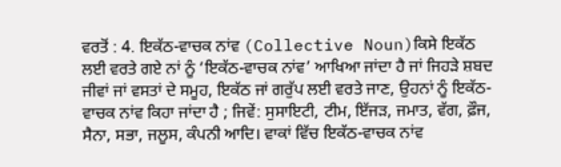ਵਰਤੋਂ : 4. ਇਕੱਠ-ਵਾਚਕ ਨਾਂਵ (Collective Noun)ਕਿਸੇ ਇਕੱਠ ਲਈ ਵਰਤੇ ਗਏ ਨਾਂ ਨੂੰ ‘ਇਕੱਠ-ਵਾਚਕ ਨਾਂਵ’ ਆਖਿਆ ਜਾਂਦਾ ਹੈ ਜਾਂ ਜਿਹੜੇ ਸ਼ਬਦ ਜੀਵਾਂ ਜਾਂ ਵਸਤਾਂ ਦੇ ਸਮੂਹ, ਇਕੱਠ ਜਾਂ ਗਰੁੱਪ ਲਈ ਵਰਤੇ ਜਾਣ, ਉਹਨਾਂ ਨੂੰ ਇਕੱਠ-ਵਾਚਕ ਨਾਂਵ ਕਿਹਾ ਜਾਂਦਾ ਹੈ ; ਜਿਵੇਂ: ਸੁਸਾਇਟੀ, ਟੀਮ, ਇੱਜੜ, ਜਮਾਤ, ਵੱਗ, ਫ਼ੌਜ, ਸੈਨਾ, ਸਭਾ, ਜਲੂਸ, ਕੰਪਨੀ ਆਦਿ। ਵਾਕਾਂ ਵਿੱਚ ਇਕੱਠ-ਵਾਚਕ ਨਾਂਵ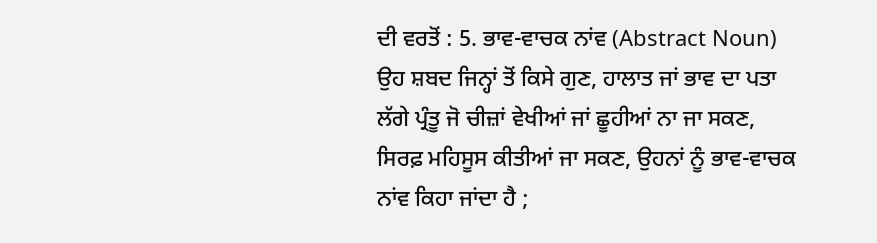ਦੀ ਵਰਤੋਂ : 5. ਭਾਵ-ਵਾਚਕ ਨਾਂਵ (Abstract Noun) ਉਹ ਸ਼ਬਦ ਜਿਨ੍ਹਾਂ ਤੋਂ ਕਿਸੇ ਗੁਣ, ਹਾਲਾਤ ਜਾਂ ਭਾਵ ਦਾ ਪਤਾ ਲੱਗੇ ਪ੍ਰੰਤੂ ਜੋ ਚੀਜ਼ਾਂ ਵੇਖੀਆਂ ਜਾਂ ਛੂਹੀਆਂ ਨਾ ਜਾ ਸਕਣ, ਸਿਰਫ਼ ਮਹਿਸੂਸ ਕੀਤੀਆਂ ਜਾ ਸਕਣ, ਉਹਨਾਂ ਨੂੰ ਭਾਵ-ਵਾਚਕ ਨਾਂਵ ਕਿਹਾ ਜਾਂਦਾ ਹੈ ;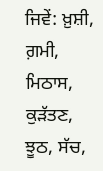ਜਿਵੇਂ: ਖ਼ੁਸ਼ੀ, ਗ਼ਮੀ, ਮਿਠਾਸ, ਕੁੜੱਤਣ, ਝੂਠ, ਸੱਚ,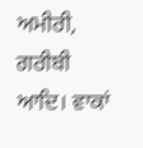ਅਮੀਰੀ, ਗਰੀਬੀ ਆਦਿ। ਵਾਕਾਂ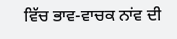ਵਿੱਚ ਭਾਵ-ਵਾਚਕ ਨਾਂਵ ਦੀ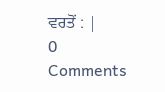ਵਰਤੋਂ : |
0 Comments